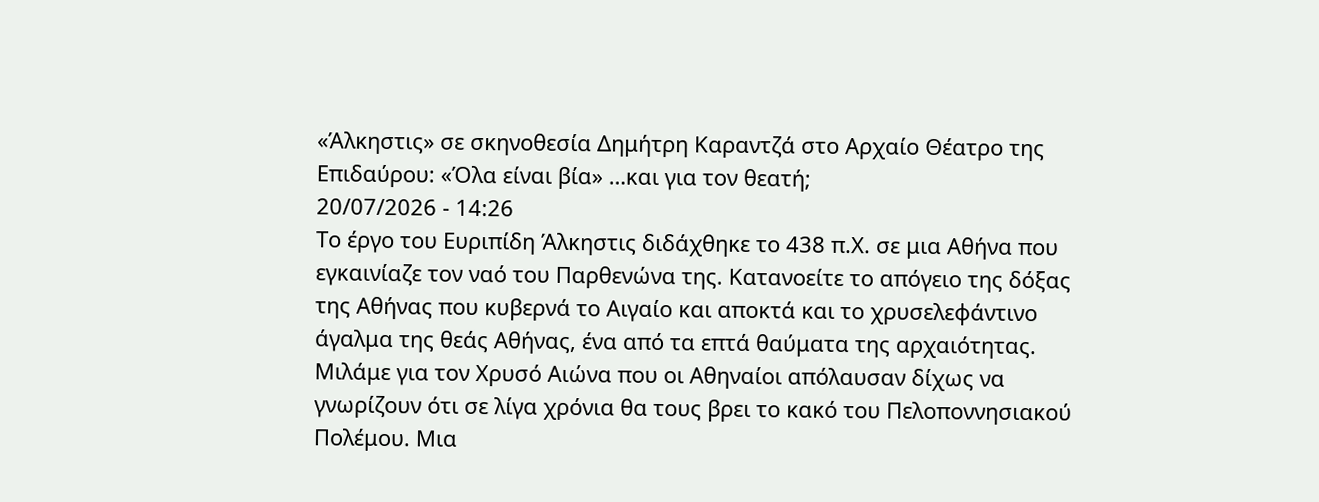«Άλκηστις» σε σκηνοθεσία Δημήτρη Καραντζά στο Αρχαίο Θέατρο της Επιδαύρου: «Όλα είναι βία» …και για τον θεατή;
20/07/2026 - 14:26
Το έργο του Ευριπίδη Άλκηστις διδάχθηκε το 438 π.Χ. σε μια Αθήνα που εγκαινίαζε τον ναό του Παρθενώνα της. Κατανοείτε το απόγειο της δόξας της Αθήνας που κυβερνά το Αιγαίο και αποκτά και το χρυσελεφάντινο άγαλμα της θεάς Αθήνας, ένα από τα επτά θαύματα της αρχαιότητας. Μιλάμε για τον Χρυσό Αιώνα που οι Αθηναίοι απόλαυσαν δίχως να γνωρίζουν ότι σε λίγα χρόνια θα τους βρει το κακό του Πελοποννησιακού Πολέμου. Μια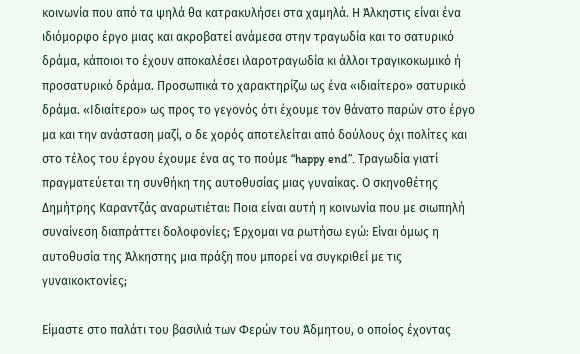κοινωνία που από τα ψηλά θα κατρακυλήσει στα χαμηλά. Η Άλκηστις είναι ένα ιδιόμορφο έργο μιας και ακροβατεί ανάμεσα στην τραγωδία και το σατυρικό δράμα, κάποιοι το έχουν αποκαλέσει ιλαροτραγωδία κι άλλοι τραγικοκωμικό ή προσατυρικό δράμα. Προσωπικά το χαρακτηρίζω ως ένα «ιδιαίτερο» σατυρικό δράμα. «Ιδιαίτερο» ως προς το γεγονός ότι έχουμε τον θάνατο παρών στο έργο μα και την ανάσταση μαζί, ο δε χορός αποτελείται από δούλους όχι πολίτες και στο τέλος του έργου έχουμε ένα ας το πούμε “happy end”. Τραγωδία γιατί πραγματεύεται τη συνθήκη της αυτοθυσίας μιας γυναίκας. Ο σκηνοθέτης Δημήτρης Καραντζάς αναρωτιέται: Ποια είναι αυτή η κοινωνία που με σιωπηλή συναίνεση διαπράττει δολοφονίες; Έρχομαι να ρωτήσω εγώ: Είναι όμως η αυτοθυσία της Άλκηστης μια πράξη που μπορεί να συγκριθεί με τις γυναικοκτονίες;

Είμαστε στο παλάτι του βασιλιά των Φερών του Άδμητου, ο οποίος έχοντας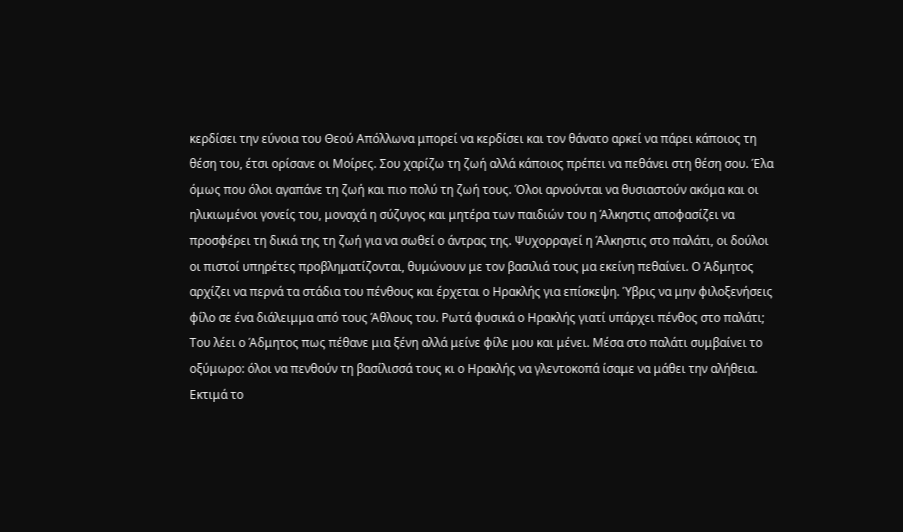κερδίσει την εύνοια του Θεού Απόλλωνα μπορεί να κερδίσει και τον θάνατο αρκεί να πάρει κάποιος τη θέση του, έτσι ορίσανε οι Μοίρες. Σου χαρίζω τη ζωή αλλά κάποιος πρέπει να πεθάνει στη θέση σου. Έλα όμως που όλοι αγαπάνε τη ζωή και πιο πολύ τη ζωή τους. Όλοι αρνούνται να θυσιαστούν ακόμα και οι ηλικιωμένοι γονείς του, μοναχά η σύζυγος και μητέρα των παιδιών του η Άλκηστις αποφασίζει να προσφέρει τη δικιά της τη ζωή για να σωθεί ο άντρας της. Ψυχορραγεί η Άλκηστις στο παλάτι, οι δούλοι οι πιστοί υπηρέτες προβληματίζονται, θυμώνουν με τον βασιλιά τους μα εκείνη πεθαίνει. Ο Άδμητος αρχίζει να περνά τα στάδια του πένθους και έρχεται ο Ηρακλής για επίσκεψη. Ύβρις να μην φιλοξενήσεις φίλο σε ένα διάλειμμα από τους Άθλους του. Ρωτά φυσικά ο Ηρακλής γιατί υπάρχει πένθος στο παλάτι; Του λέει ο Άδμητος πως πέθανε μια ξένη αλλά μείνε φίλε μου και μένει. Μέσα στο παλάτι συμβαίνει το οξύμωρο: όλοι να πενθούν τη βασίλισσά τους κι ο Ηρακλής να γλεντοκοπά ίσαμε να μάθει την αλήθεια. Εκτιμά το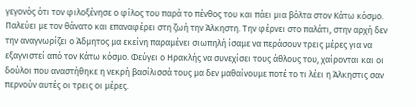γεγονός ότι τον φιλοξένησε ο φίλος του παρά το πένθος του και πάει μια βόλτα στον Κάτω κόσμο. Παλεύει με τον θάνατο και επαναφέρει στη ζωή την Άλκηστη. Την φέρνει στο παλάτι, στην αρχή δεν την αναγνωρίζει ο Άδμητος μα εκείνη παραμένει σιωπηλή ίσαμε να περάσουν τρεις μέρες για να εξαγνιστεί από τον Κάτω κόσμο. Φεύγει ο Ηρακλής να συνεχίσει τους άθλους του, χαίρονται και οι δούλοι που αναστήθηκε η νεκρή βασίλισσά τους μα δεν μαθαίνουμε ποτέ το τι λέει η Άλκηστις σαν περνούν αυτές οι τρεις οι μέρες.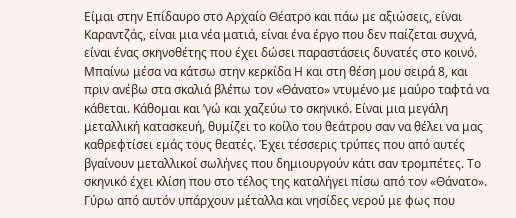Είμαι στην Επίδαυρο στο Αρχαίο Θέατρο και πάω με αξιώσεις, είναι Καραντζάς, είναι μια νέα ματιά, είναι ένα έργο που δεν παίζεται συχνά, είναι ένας σκηνοθέτης που έχει δώσει παραστάσεις δυνατές στο κοινό. Μπαίνω μέσα να κάτσω στην κερκίδα Η και στη θέση μου σειρά 8, και πριν ανέβω στα σκαλιά βλέπω τον «Θάνατο» ντυμένο με μαύρο ταφτά να κάθεται. Κάθομαι και ’γώ και χαζεύω το σκηνικό. Είναι μια μεγάλη μεταλλική κατασκευή, θυμίζει το κοίλο του θεάτρου σαν να θέλει να μας καθρεφτίσει εμάς τους θεατές. Έχει τέσσερις τρύπες που από αυτές βγαίνουν μεταλλικοί σωλήνες που δημιουργούν κάτι σαν τρομπέτες. Το σκηνικό έχει κλίση που στο τέλος της καταλήγει πίσω από τον «Θάνατο». Γύρω από αυτόν υπάρχουν μέταλλα και νησίδες νερού με φως που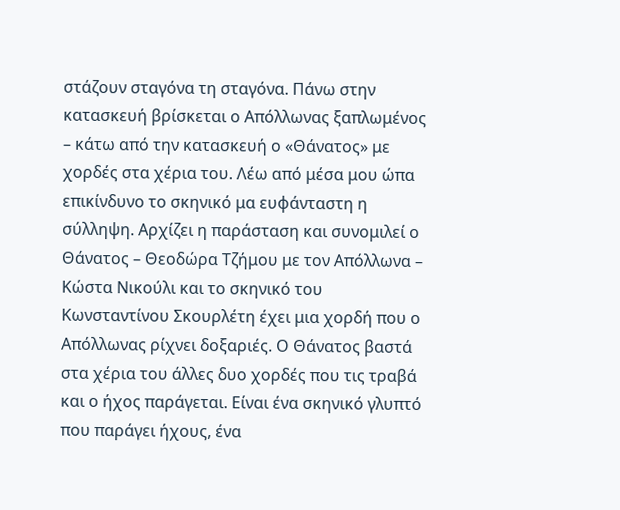στάζουν σταγόνα τη σταγόνα. Πάνω στην κατασκευή βρίσκεται ο Απόλλωνας ξαπλωμένος – κάτω από την κατασκευή ο «Θάνατος» με χορδές στα χέρια του. Λέω από μέσα μου ώπα επικίνδυνο το σκηνικό μα ευφάνταστη η σύλληψη. Αρχίζει η παράσταση και συνομιλεί ο Θάνατος – Θεοδώρα Τζήμου με τον Απόλλωνα – Κώστα Νικούλι και το σκηνικό του Κωνσταντίνου Σκουρλέτη έχει μια χορδή που ο Απόλλωνας ρίχνει δοξαριές. Ο Θάνατος βαστά στα χέρια του άλλες δυο χορδές που τις τραβά και ο ήχος παράγεται. Είναι ένα σκηνικό γλυπτό που παράγει ήχους, ένα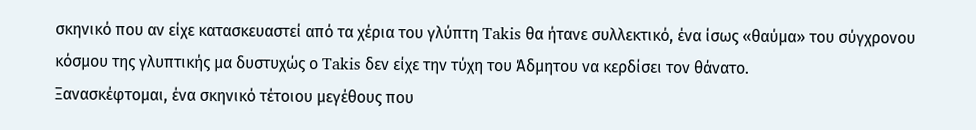σκηνικό που αν είχε κατασκευαστεί από τα χέρια του γλύπτη Takis θα ήτανε συλλεκτικό, ένα ίσως «θαύμα» του σύγχρονου κόσμου της γλυπτικής μα δυστυχώς ο Takis δεν είχε την τύχη του Άδμητου να κερδίσει τον θάνατο.
Ξανασκέφτομαι, ένα σκηνικό τέτοιου μεγέθους που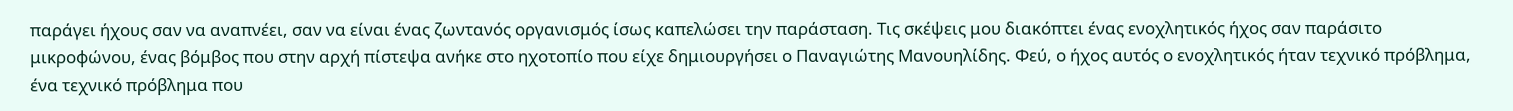παράγει ήχους σαν να αναπνέει, σαν να είναι ένας ζωντανός οργανισμός ίσως καπελώσει την παράσταση. Τις σκέψεις μου διακόπτει ένας ενοχλητικός ήχος σαν παράσιτο μικροφώνου, ένας βόμβος που στην αρχή πίστεψα ανήκε στο ηχοτοπίο που είχε δημιουργήσει ο Παναγιώτης Μανουηλίδης. Φεύ, ο ήχος αυτός ο ενοχλητικός ήταν τεχνικό πρόβλημα, ένα τεχνικό πρόβλημα που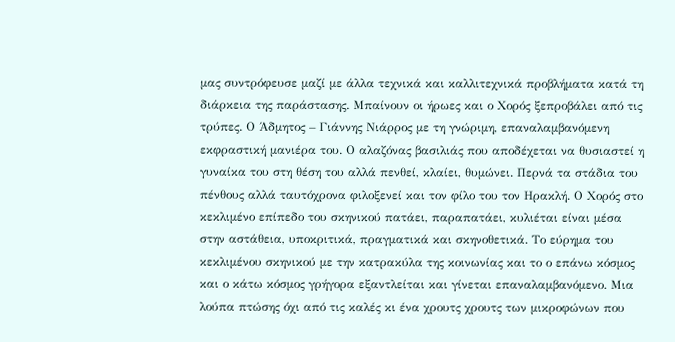μας συντρόφευσε μαζί με άλλα τεχνικά και καλλιτεχνικά προβλήματα κατά τη διάρκεια της παράστασης. Μπαίνουν οι ήρωες και ο Χορός ξεπροβάλει από τις τρύπες. Ο Άδμητος – Γιάννης Νιάρρος με τη γνώριμη, επαναλαμβανόμενη εκφραστική μανιέρα του. Ο αλαζόνας βασιλιάς που αποδέχεται να θυσιαστεί η γυναίκα του στη θέση του αλλά πενθεί, κλαίει, θυμώνει. Περνά τα στάδια του πένθους αλλά ταυτόχρονα φιλοξενεί και τον φίλο του τον Ηρακλή. Ο Χορός στο κεκλιμένο επίπεδο του σκηνικού πατάει, παραπατάει, κυλιέται είναι μέσα στην αστάθεια, υποκριτικά, πραγματικά και σκηνοθετικά. Το εύρημα του κεκλιμένου σκηνικού με την κατρακύλα της κοινωνίας και το ο επάνω κόσμος και ο κάτω κόσμος γρήγορα εξαντλείται και γίνεται επαναλαμβανόμενο. Μια λούπα πτώσης όχι από τις καλές κι ένα χρουτς χρουτς των μικροφώνων που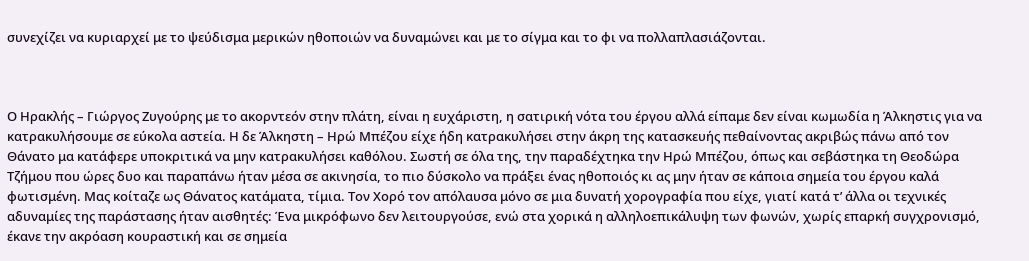συνεχίζει να κυριαρχεί με το ψεύδισμα μερικών ηθοποιών να δυναμώνει και με το σίγμα και το φι να πολλαπλασιάζονται.



Ο Ηρακλής – Γιώργος Ζυγούρης με το ακορντεόν στην πλάτη, είναι η ευχάριστη, η σατιρική νότα του έργου αλλά είπαμε δεν είναι κωμωδία η Άλκηστις για να κατρακυλήσουμε σε εύκολα αστεία. Η δε Άλκηστη – Ηρώ Μπέζου είχε ήδη κατρακυλήσει στην άκρη της κατασκευής πεθαίνοντας ακριβώς πάνω από τον Θάνατο μα κατάφερε υποκριτικά να μην κατρακυλήσει καθόλου. Σωστή σε όλα της, την παραδέχτηκα την Ηρώ Μπέζου, όπως και σεβάστηκα τη Θεοδώρα Τζήμου που ώρες δυο και παραπάνω ήταν μέσα σε ακινησία, το πιο δύσκολο να πράξει ένας ηθοποιός κι ας μην ήταν σε κάποια σημεία του έργου καλά φωτισμένη. Μας κοίταζε ως Θάνατος κατάματα, τίμια. Τον Χορό τον απόλαυσα μόνο σε μια δυνατή χορογραφία που είχε, γιατί κατά τ’ άλλα οι τεχνικές αδυναμίες της παράστασης ήταν αισθητές: Ένα μικρόφωνο δεν λειτουργούσε, ενώ στα χορικά η αλληλοεπικάλυψη των φωνών, χωρίς επαρκή συγχρονισμό, έκανε την ακρόαση κουραστική και σε σημεία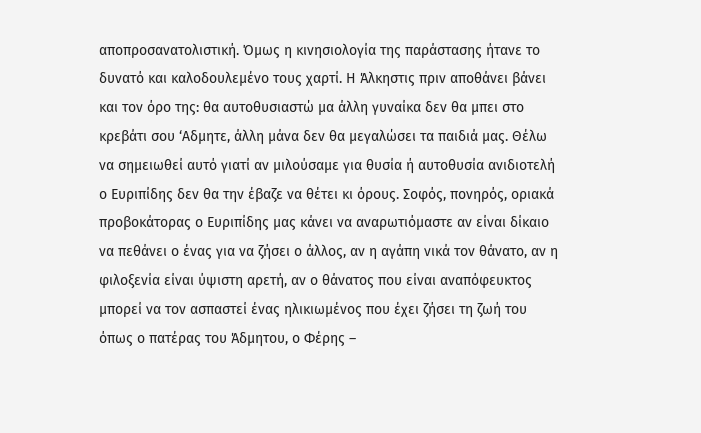αποπροσανατολιστική. Όμως η κινησιολογία της παράστασης ήτανε το δυνατό και καλοδουλεμένο τους χαρτί. Η Άλκηστις πριν αποθάνει βάνει και τον όρο της: θα αυτοθυσιαστώ μα άλλη γυναίκα δεν θα μπει στο κρεβάτι σου ‘Αδμητε, άλλη μάνα δεν θα μεγαλώσει τα παιδιά μας. Θέλω να σημειωθεί αυτό γιατί αν μιλούσαμε για θυσία ή αυτοθυσία ανιδιοτελή ο Ευριπίδης δεν θα την έβαζε να θέτει κι όρους. Σοφός, πονηρός, οριακά προβοκάτορας ο Ευριπίδης μας κάνει να αναρωτιόμαστε αν είναι δίκαιο να πεθάνει ο ένας για να ζήσει ο άλλος, αν η αγάπη νικά τον θάνατο, αν η φιλοξενία είναι ύψιστη αρετή, αν ο θάνατος που είναι αναπόφευκτος μπορεί να τον ασπαστεί ένας ηλικιωμένος που έχει ζήσει τη ζωή του όπως ο πατέρας του Άδμητου, ο Φέρης –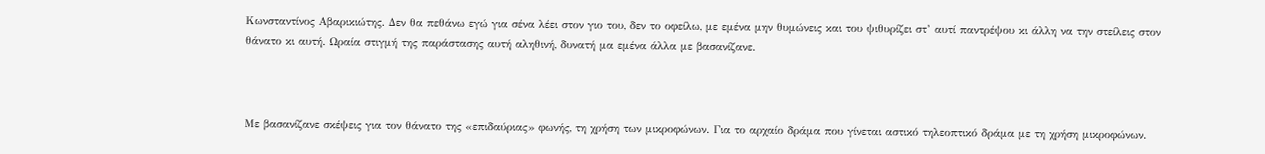Κωνσταντίνος Αβαρικιώτης. Δεν θα πεθάνω εγώ για σένα λέει στον γιο του, δεν το οφείλω, με εμένα μην θυμώνεις και του ψιθυρίζει στ’ αυτί παντρέψου κι άλλη να την στείλεις στον θάνατο κι αυτή. Ωραία στιγμή της παράστασης αυτή αληθινή, δυνατή μα εμένα άλλα με βασανίζανε.



Με βασανίζανε σκέψεις για τον θάνατο της «επιδαύριας» φωνής, τη χρήση των μικροφώνων. Για το αρχαίο δράμα που γίνεται αστικό τηλεοπτικό δράμα με τη χρήση μικροφώνων.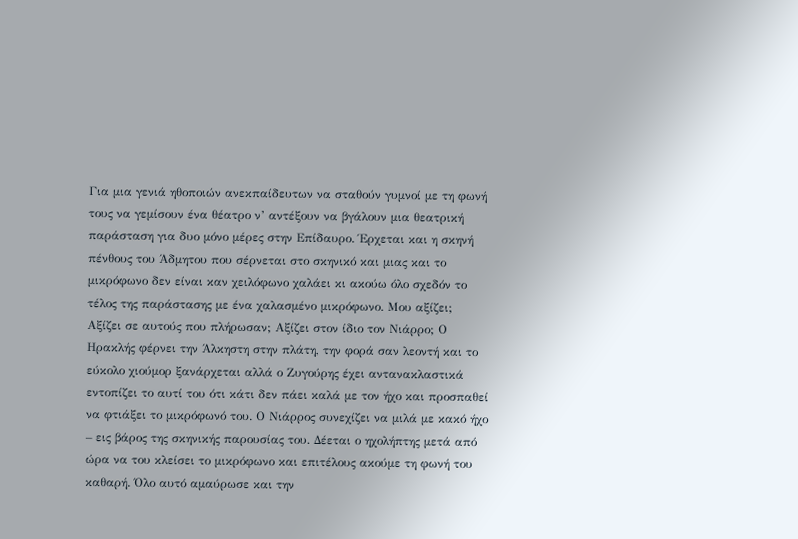Για μια γενιά ηθοποιών ανεκπαίδευτων να σταθούν γυμνοί με τη φωνή τους να γεμίσουν ένα θέατρο ν’ αντέξουν να βγάλουν μια θεατρική παράσταση για δυο μόνο μέρες στην Επίδαυρο. Έρχεται και η σκηνή πένθους του Άδμητου που σέρνεται στο σκηνικό και μιας και το μικρόφωνο δεν είναι καν χειλόφωνο χαλάει κι ακούω όλο σχεδόν το τέλος της παράστασης με ένα χαλασμένο μικρόφωνο. Μου αξίζει; Αξίζει σε αυτούς που πλήρωσαν; Αξίζει στον ίδιο τον Νιάρρο; Ο Ηρακλής φέρνει την Άλκηστη στην πλάτη, την φορά σαν λεοντή και το εύκολο χιούμορ ξανάρχεται αλλά ο Ζυγούρης έχει αντανακλαστικά εντοπίζει το αυτί του ότι κάτι δεν πάει καλά με τον ήχο και προσπαθεί να φτιάξει το μικρόφωνό του. Ο Νιάρρος συνεχίζει να μιλά με κακό ήχο – εις βάρος της σκηνικής παρουσίας του. Δέεται ο ηχολήπτης μετά από ώρα να του κλείσει το μικρόφωνο και επιτέλους ακούμε τη φωνή του καθαρή. Όλο αυτό αμαύρωσε και την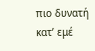πιο δυνατή κατ’ εμέ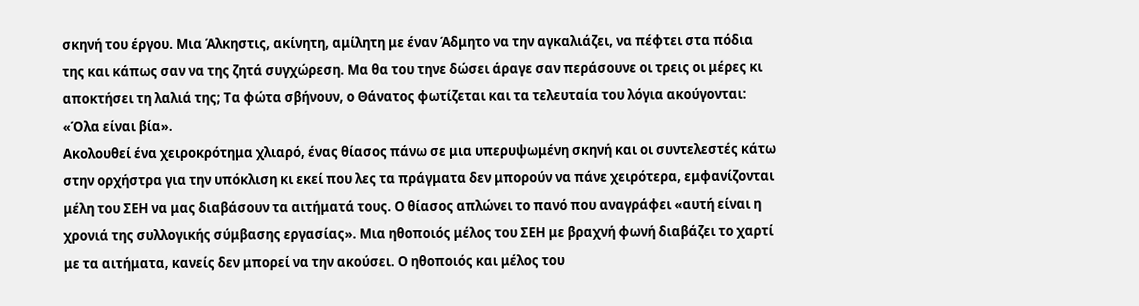σκηνή του έργου. Μια Άλκηστις, ακίνητη, αμίλητη με έναν Άδμητο να την αγκαλιάζει, να πέφτει στα πόδια της και κάπως σαν να της ζητά συγχώρεση. Μα θα του τηνε δώσει άραγε σαν περάσουνε οι τρεις οι μέρες κι αποκτήσει τη λαλιά της; Τα φώτα σβήνουν, ο Θάνατος φωτίζεται και τα τελευταία του λόγια ακούγονται: «Όλα είναι βία».
Ακολουθεί ένα χειροκρότημα χλιαρό, ένας θίασος πάνω σε μια υπερυψωμένη σκηνή και οι συντελεστές κάτω στην ορχήστρα για την υπόκλιση κι εκεί που λες τα πράγματα δεν μπορούν να πάνε χειρότερα, εμφανίζονται μέλη του ΣΕΗ να μας διαβάσουν τα αιτήματά τους. Ο θίασος απλώνει το πανό που αναγράφει «αυτή είναι η χρονιά της συλλογικής σύμβασης εργασίας». Μια ηθοποιός μέλος του ΣΕΗ με βραχνή φωνή διαβάζει το χαρτί με τα αιτήματα, κανείς δεν μπορεί να την ακούσει. Ο ηθοποιός και μέλος του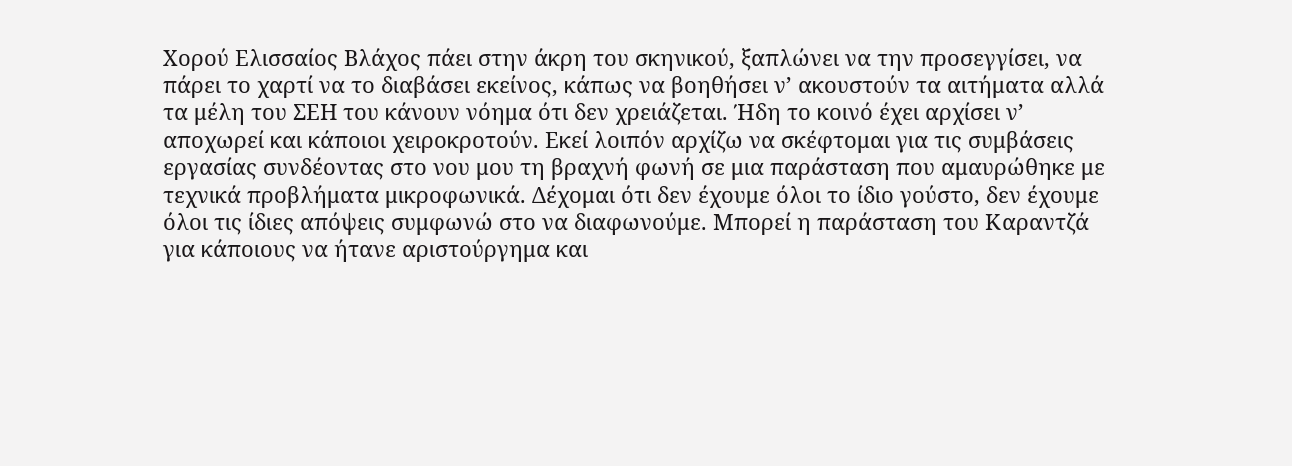Χορού Ελισσαίος Βλάχος πάει στην άκρη του σκηνικού, ξαπλώνει να την προσεγγίσει, να πάρει το χαρτί να το διαβάσει εκείνος, κάπως να βοηθήσει ν’ ακουστούν τα αιτήματα αλλά τα μέλη του ΣΕΗ του κάνουν νόημα ότι δεν χρειάζεται. Ήδη το κοινό έχει αρχίσει ν’ αποχωρεί και κάποιοι χειροκροτούν. Εκεί λοιπόν αρχίζω να σκέφτομαι για τις συμβάσεις εργασίας συνδέοντας στο νου μου τη βραχνή φωνή σε μια παράσταση που αμαυρώθηκε με τεχνικά προβλήματα μικροφωνικά. Δέχομαι ότι δεν έχουμε όλοι το ίδιο γούστο, δεν έχουμε όλοι τις ίδιες απόψεις συμφωνώ στο να διαφωνούμε. Μπορεί η παράσταση του Καραντζά για κάποιους να ήτανε αριστούργημα και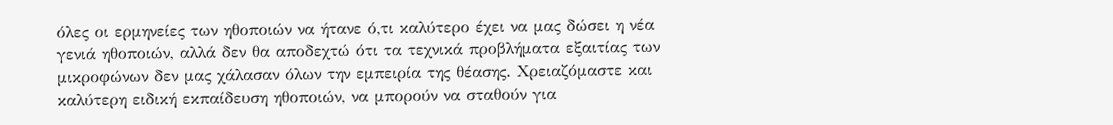όλες οι ερμηνείες των ηθοποιών να ήτανε ό,τι καλύτερο έχει να μας δώσει η νέα γενιά ηθοποιών, αλλά δεν θα αποδεχτώ ότι τα τεχνικά προβλήματα εξαιτίας των μικροφώνων δεν μας χάλασαν όλων την εμπειρία της θέασης. Χρειαζόμαστε και καλύτερη ειδική εκπαίδευση ηθοποιών, να μπορούν να σταθούν για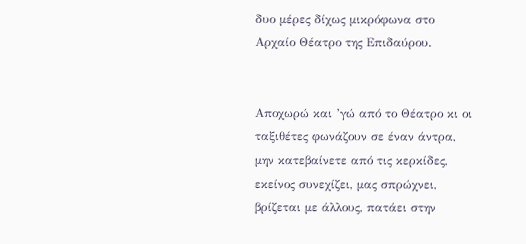δυο μέρες δίχως μικρόφωνα στο Αρχαίο Θέατρο της Επιδαύρου.


Αποχωρώ και ’γώ από το Θέατρο κι οι ταξιθέτες φωνάζουν σε έναν άντρα, μην κατεβαίνετε από τις κερκίδες, εκείνος συνεχίζει, μας σπρώχνει, βρίζεται με άλλους, πατάει στην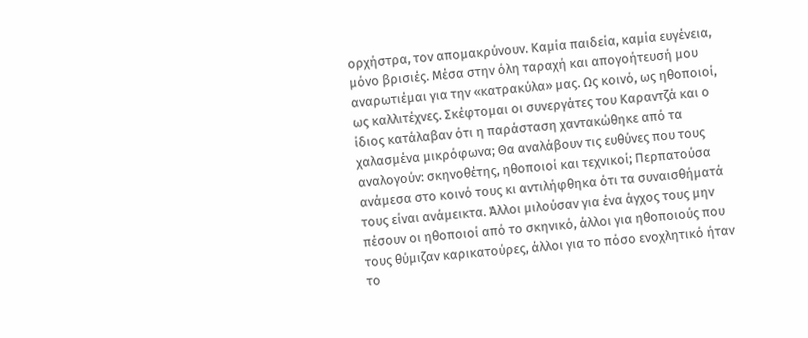ορχήστρα, τον απομακρύνουν. Καμία παιδεία, καμία ευγένεια, μόνο βρισιές. Μέσα στην όλη ταραχή και απογοήτευσή μου αναρωτιέμαι για την «κατρακύλα» μας. Ως κοινό, ως ηθοποιοί, ως καλλιτέχνες. Σκέφτομαι οι συνεργάτες του Καραντζά και ο ίδιος κατάλαβαν ότι η παράσταση χαντακώθηκε από τα χαλασμένα μικρόφωνα; Θα αναλάβουν τις ευθύνες που τους αναλογούν: σκηνοθέτης, ηθοποιοί και τεχνικοί; Περπατούσα ανάμεσα στο κοινό τους κι αντιλήφθηκα ότι τα συναισθήματά τους είναι ανάμεικτα. Άλλοι μιλούσαν για ένα άγχος τους μην πέσουν οι ηθοποιοί από το σκηνικό, άλλοι για ηθοποιούς που τους θύμιζαν καρικατούρες, άλλοι για το πόσο ενοχλητικό ήταν το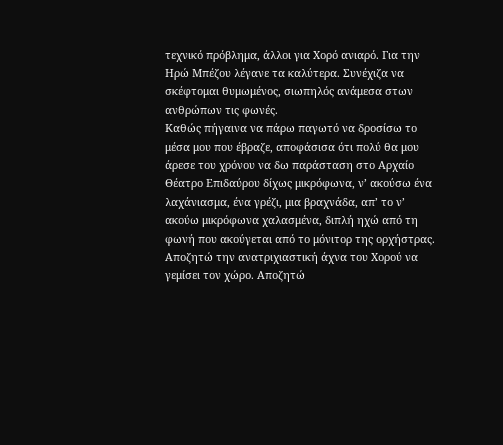τεχνικό πρόβλημα, άλλοι για Χορό ανιαρό. Για την Ηρώ Μπέζου λέγανε τα καλύτερα. Συνέχιζα να σκέφτομαι θυμωμένος, σιωπηλός ανάμεσα στων ανθρώπων τις φωνές.
Καθώς πήγαινα να πάρω παγωτό να δροσίσω το μέσα μου που έβραζε, αποφάσισα ότι πολύ θα μου άρεσε του χρόνου να δω παράσταση στο Αρχαίο Θέατρο Επιδαύρου δίχως μικρόφωνα, ν’ ακούσω ένα λαχάνιασμα, ένα γρέζι, μια βραχνάδα, απ’ το ν’ ακούω μικρόφωνα χαλασμένα, διπλή ηχώ από τη φωνή που ακούγεται από το μόνιτορ της ορχήστρας. Αποζητώ την ανατριχιαστική άχνα του Χορού να γεμίσει τον χώρο. Αποζητώ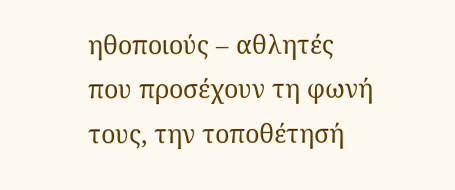ηθοποιούς – αθλητές που προσέχουν τη φωνή τους, την τοποθέτησή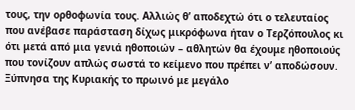τους, την ορθοφωνία τους. Αλλιώς θ’ αποδεχτώ ότι ο τελευταίος που ανέβασε παράσταση δίχως μικρόφωνα ήταν ο Τερζόπουλος κι ότι μετά από μια γενιά ηθοποιών – αθλητών θα έχουμε ηθοποιούς που τονίζουν απλώς σωστά το κείμενο που πρέπει ν’ αποδώσουν.
Ξύπνησα της Κυριακής το πρωινό με μεγάλο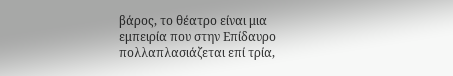βάρος, το θέατρο είναι μια εμπειρία που στην Επίδαυρο πολλαπλασιάζεται επί τρία,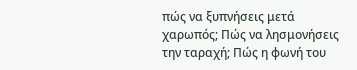πώς να ξυπνήσεις μετά χαρωπός; Πώς να λησμονήσεις την ταραχή; Πώς η φωνή του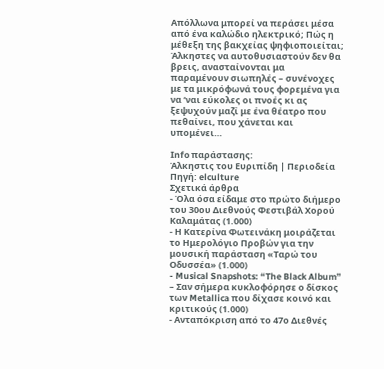Απόλλωνα μπορεί να περάσει μέσα από ένα καλώδιο ηλεκτρικό; Πώς η μέθεξη της βακχείας ψηφιοποιείται; Άλκηστες να αυτοθυσιαστούν δεν θα βρεις, ανασταίνονται μα παραμένουν σιωπηλές – συνένοχες με τα μικρόφωνά τους φορεμένα για να ‘ναι εύκολες οι πνοές κι ας ξεψυχούν μαζί με ένα θέατρο που πεθαίνει, που χάνεται και υπομένει…

Info παράστασης:
Άλκηστις του Ευριπίδη | Περιοδεία
Πηγή: elculture
Σχετικά άρθρα
- Όλα όσα είδαμε στο πρώτο διήμερο του 30ου Διεθνούς Φεστιβάλ Χορού Καλαμάτας (1.000)
- Η Κατερίνα Φωτεινάκη μοιράζεται το Ημερολόγιο Προβών για την μουσική παράσταση «Ταρώ του Οδυσσέα» (1.000)
- Musical Snapshots: “The Black Album” – Σαν σήμερα κυκλοφόρησε ο δίσκος των Metallica που δίχασε κοινό και κριτικούς (1.000)
- Ανταπόκριση από το 47ο Διεθνές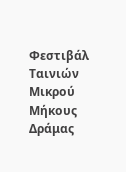Φεστιβάλ Ταινιών Μικρού Μήκους Δράμας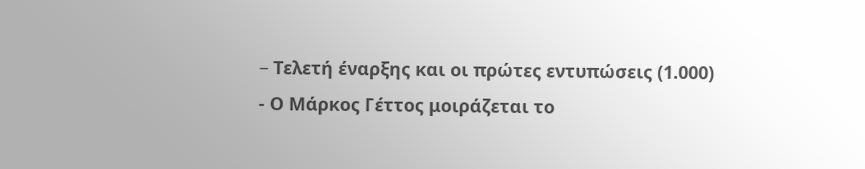– Tελετή έναρξης και οι πρώτες εντυπώσεις (1.000)
- Ο Μάρκος Γέττος μοιράζεται το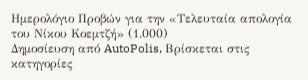Ημερολόγιο Προβών για την «Τελευταία απολογία του Νίκου Κοεμτζή» (1.000)
Δημοσίευση από AutoPolis, Βρίσκεται στις κατηγορίες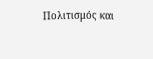Πολιτισμός και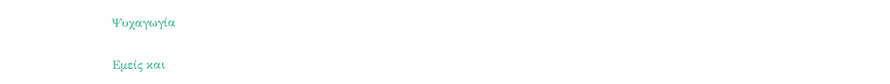Ψυχαγωγία

Εμείς και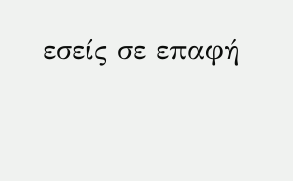εσείς σε επαφή